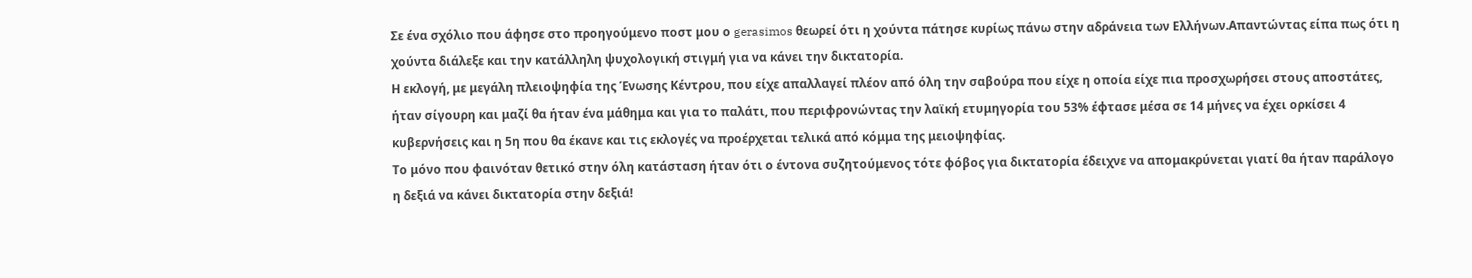Σε ένα σχόλιο που άφησε στο προηγούμενο ποστ μου ο gerasimos θεωρεί ότι η χούντα πάτησε κυρίως πάνω στην αδράνεια των Ελλήνων.Απαντώντας είπα πως ότι η χούντα διάλεξε και την κατάλληλη ψυχολογική στιγμή για να κάνει την δικτατορία.
Η εκλογή, με μεγάλη πλειοψηφία της Ένωσης Κέντρου, που είχε απαλλαγεί πλέον από όλη την σαβούρα που είχε η οποία είχε πια προσχωρήσει στους αποστάτες, ήταν σίγουρη και μαζί θα ήταν ένα μάθημα και για το παλάτι, που περιφρονώντας την λαϊκή ετυμηγορία του 53% έφτασε μέσα σε 14 μήνες να έχει ορκίσει 4 κυβερνήσεις και η 5η που θα έκανε και τις εκλογές να προέρχεται τελικά από κόμμα της μειοψηφίας.
Το μόνο που φαινόταν θετικό στην όλη κατάσταση ήταν ότι ο έντονα συζητούμενος τότε φόβος για δικτατορία έδειχνε να απομακρύνεται γιατί θα ήταν παράλογο η δεξιά να κάνει δικτατορία στην δεξιά!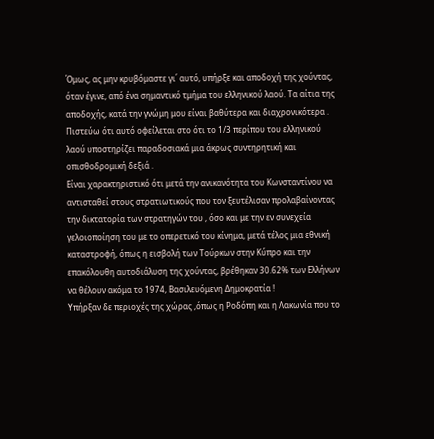Όμως, ας μην κρυβόμαστε γι΄ αυτό, υπήρξε και αποδοχή της χούντας, όταν έγινε, από ένα σημαντικό τμήμα του ελληνικού λαού. Τα αίτια της αποδοχής, κατά την γνώμη μου είναι βαθύτερα και διαχρονικότερα .
Πιστεύω ότι αυτό οφείλεται στο ότι το 1/3 περίπου του ελληνικού λαού υποστηρίζει παραδοσιακά μια άκρως συντηρητική και οπισθοδρομική δεξιά .
Είναι χαρακτηριστικό ότι μετά την ανικανότητα του Κωνσταντίνου να αντισταθεί στους στρατιωτικούς που τον ξευτέλισαν προλαβαίνοντας την δικτατορία των στρατηγών του , όσο και με την εν συνεχεία γελοιοποίηση του με το οπερετικό του κίνημα, μετά τέλος μια εθνική καταστροφή, όπως η εισβολή των Τούρκων στην Κύπρο και την επακόλουθη αυτοδιάλυση της χούντας, βρέθηκαν 30.62% των Ελλήνων να θέλουν ακόμα το 1974, Βασιλευόμενη Δημοκρατία !
Υπήρξαν δε περιοχές της χώρας ,όπως η Ροδόπη και η Λακωνία που το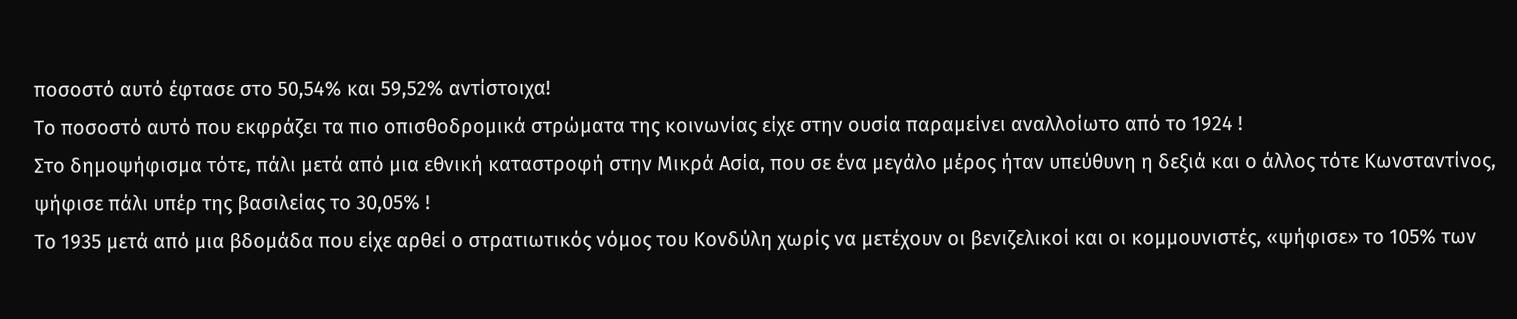ποσοστό αυτό έφτασε στο 50,54% και 59,52% αντίστοιχα!
Το ποσοστό αυτό που εκφράζει τα πιο οπισθοδρομικά στρώματα της κοινωνίας είχε στην ουσία παραμείνει αναλλοίωτο από το 1924 !
Στο δημοψήφισμα τότε, πάλι μετά από μια εθνική καταστροφή στην Μικρά Ασία, που σε ένα μεγάλο μέρος ήταν υπεύθυνη η δεξιά και ο άλλος τότε Κωνσταντίνος, ψήφισε πάλι υπέρ της βασιλείας το 30,05% !
Το 1935 μετά από μια βδομάδα που είχε αρθεί ο στρατιωτικός νόμος του Κονδύλη χωρίς να μετέχουν οι βενιζελικοί και οι κομμουνιστές, «ψήφισε» το 105% των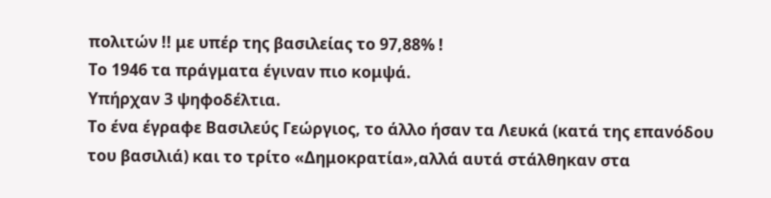πολιτών !! με υπέρ της βασιλείας το 97,88% !
Το 1946 τα πράγματα έγιναν πιο κομψά.
Υπήρχαν 3 ψηφοδέλτια.
Το ένα έγραφε Βασιλεύς Γεώργιος, το άλλο ήσαν τα Λευκά (κατά της επανόδου του βασιλιά) και το τρίτο «Δημοκρατία»,αλλά αυτά στάλθηκαν στα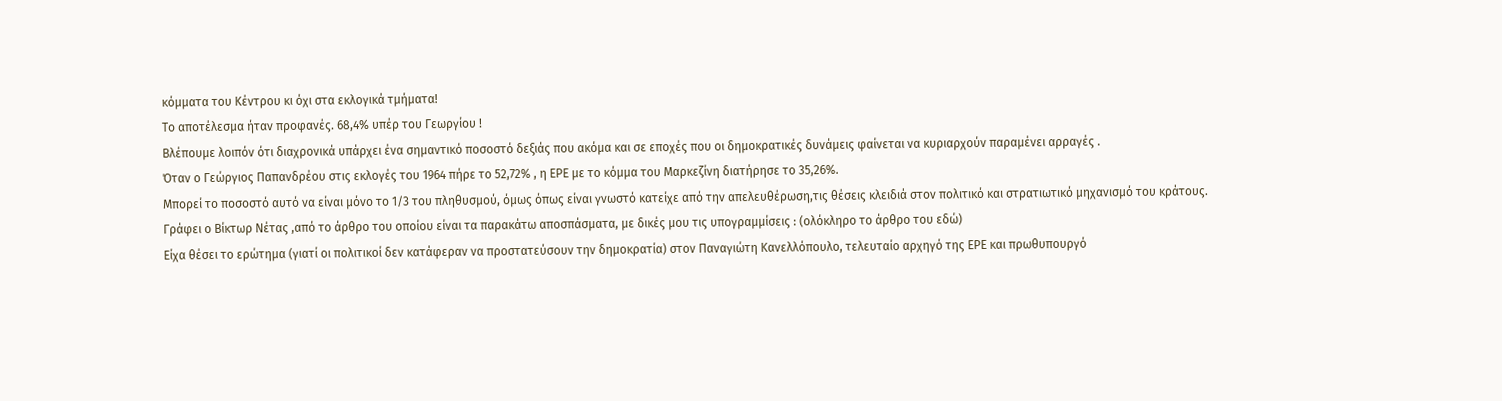κόμματα του Κέντρου κι όχι στα εκλογικά τμήματα!
Το αποτέλεσμα ήταν προφανές. 68,4% υπέρ του Γεωργίου !
Βλέπουμε λοιπόν ότι διαχρονικά υπάρχει ένα σημαντικό ποσοστό δεξιάς που ακόμα και σε εποχές που οι δημοκρατικές δυνάμεις φαίνεται να κυριαρχούν παραμένει αρραγές .
Όταν ο Γεώργιος Παπανδρέου στις εκλογές του 1964 πήρε το 52,72% , η ΕΡΕ με το κόμμα του Μαρκεζίνη διατήρησε το 35,26%.
Μπορεί το ποσοστό αυτό να είναι μόνο το 1/3 του πληθυσμού, όμως όπως είναι γνωστό κατείχε από την απελευθέρωση,τις θέσεις κλειδιά στον πολιτικό και στρατιωτικό μηχανισμό του κράτους.
Γράφει ο Βίκτωρ Νέτας ,από το άρθρο του οποίου είναι τα παρακάτω αποσπάσματα, με δικές μου τις υπογραμμίσεις : (ολόκληρο το άρθρο του εδώ)
Είχα θέσει το ερώτημα (γιατί οι πολιτικοί δεν κατάφεραν να προστατεύσουν την δημοκρατία) στον Παναγιώτη Κανελλόπουλο, τελευταίο αρχηγό της ΕΡΕ και πρωθυπουργό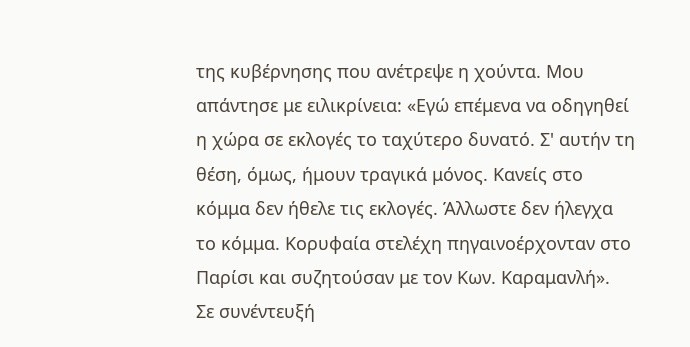της κυβέρνησης που ανέτρεψε η χούντα. Μου απάντησε με ειλικρίνεια: «Εγώ επέμενα να οδηγηθεί η χώρα σε εκλογές το ταχύτερο δυνατό. Σ' αυτήν τη θέση, όμως, ήμουν τραγικά μόνος. Κανείς στο κόμμα δεν ήθελε τις εκλογές. Άλλωστε δεν ήλεγχα το κόμμα. Κορυφαία στελέχη πηγαινοέρχονταν στο Παρίσι και συζητούσαν με τον Κων. Καραμανλή».
Σε συνέντευξή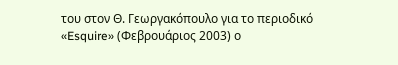του στον Θ. Γεωργακόπουλο για το περιοδικό «Esquire» (Φεβρουάριος 2003) ο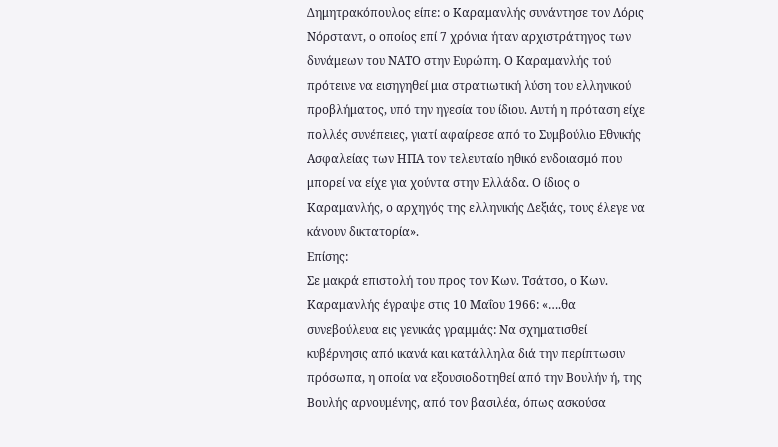Δημητρακόπουλος είπε: ο Καραμανλής συνάντησε τον Λόρις Νόρσταντ, ο οποίος επί 7 χρόνια ήταν αρχιστράτηγος των δυνάμεων του ΝΑΤΟ στην Ευρώπη. Ο Καραμανλής τού πρότεινε να εισηγηθεί μια στρατιωτική λύση του ελληνικού προβλήματος, υπό την ηγεσία του ίδιου. Αυτή η πρόταση είχε πολλές συνέπειες, γιατί αφαίρεσε από το Συμβούλιο Εθνικής Ασφαλείας των ΗΠΑ τον τελευταίο ηθικό ενδοιασμό που μπορεί να είχε για χούντα στην Ελλάδα. Ο ίδιος ο Καραμανλής, ο αρχηγός της ελληνικής Δεξιάς, τους έλεγε να κάνουν δικτατορία».
Επίσης:
Σε μακρά επιστολή του προς τον Κων. Τσάτσο, ο Κων. Καραμανλής έγραψε στις 10 Μαΐου 1966: «….θα συνεβούλευα εις γενικάς γραμμάς: Να σχηματισθεί κυβέρνησις από ικανά και κατάλληλα διά την περίπτωσιν πρόσωπα, η οποία να εξουσιοδοτηθεί από την Βουλήν ή, της Βουλής αρνουμένης, από τον βασιλέα, όπως ασκούσα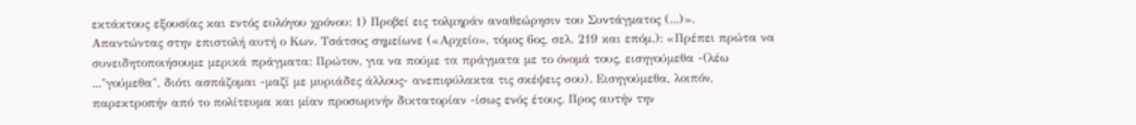εκτάκτους εξουσίας και εντός ευλόγου χρόνου: 1) Προβεί εις τολμηράν αναθεώρησιν του Συντάγματος (...)».
Απαντώντας στην επιστολή αυτή ο Κων. Τσάτσος σημείωνε («Αρχείο», τόμος 6ος, σελ. 219 και επόμ.): «Πρέπει πρώτα να συνειδητοποιήσουμε μερικά πράγματα: Πρώτον, για να πούμε τα πράγματα με το όνομά τους, εισηγούμεθα -(λέω ..."γούμεθα", διότι ασπάζομαι -μαζί με μυριάδες άλλους- ανεπιφύλακτα τις σκέψεις σου). Εισηγούμεθα, λοιπόν, παρεκτροπήν από το πολίτευμα και μίαν προσωρινήν δικτατορίαν -ίσως ενός έτους. Προς αυτήν την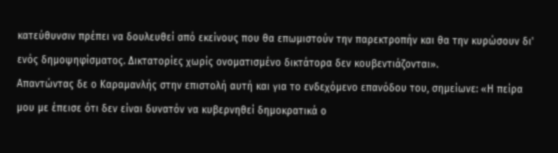κατεύθυνσιν πρέπει να δουλευθεί από εκείνους που θα επωμιστούν την παρεκτροπήν και θα την κυρώσουν δι' ενός δημοψηφίσματος. Δικτατορίες χωρίς ονοματισμένο δικτάτορα δεν κουβεντιάζονται».
Απαντώντας δε ο Καραμανλής στην επιστολή αυτή και για το ενδεχόμενο επανόδου του, σημείωνε: «Η πείρα μου με έπεισε ότι δεν είναι δυνατόν να κυβερνηθεί δημοκρατικά ο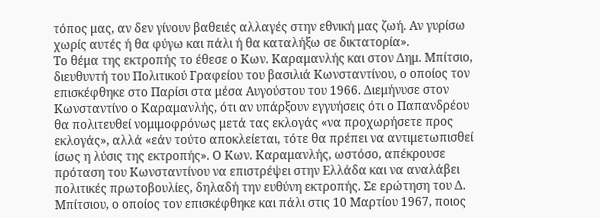τόπος μας, αν δεν γίνουν βαθειές αλλαγές στην εθνική μας ζωή. Αν γυρίσω χωρίς αυτές ή θα φύγω και πάλι ή θα καταλήξω σε δικτατορία».
Το θέμα της εκτροπής το έθεσε ο Κων. Καραμανλής και στον Δημ. Μπίτσιο, διευθυντή του Πολιτικού Γραφείου του βασιλιά Κωνσταντίνου, ο οποίος τον επισκέφθηκε στο Παρίσι στα μέσα Αυγούστου του 1966. Διεμήνυσε στον Κωνσταντίνο ο Καραμανλής, ότι αν υπάρξουν εγγυήσεις ότι ο Παπανδρέου θα πολιτευθεί νομιμοφρόνως μετά τας εκλογάς «να προχωρήσετε προς εκλογάς», αλλά «εάν τούτο αποκλείεται, τότε θα πρέπει να αντιμετωπισθεί ίσως η λύσις της εκτροπής». Ο Κων. Καραμανλής, ωστόσο, απέκρουσε πρόταση του Κωνσταντίνου να επιστρέψει στην Ελλάδα και να αναλάβει πολιτικές πρωτοβουλίες, δηλαδή την ευθύνη εκτροπής. Σε ερώτηση του Δ. Μπίτσιου, ο οποίος τον επισκέφθηκε και πάλι στις 10 Μαρτίου 1967, ποιος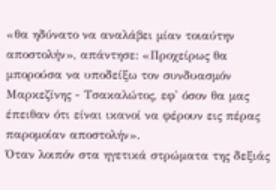«θα ηδύνατο να αναλάβει μίαν τοιαύτην αποστολήν», απάντησε: «Προχείρως θα μπορούσα να υποδείξω τον συνδυασμόν Μαρκεζίνης - Τσακαλώτος, εφ' όσον θα μας έπειθαν ότι είναι ικανοί να φέρουν εις πέρας παρομοίαν αποστολήν».
Όταν λοιπόν στα ηγετικά στρώματα της δεξιάς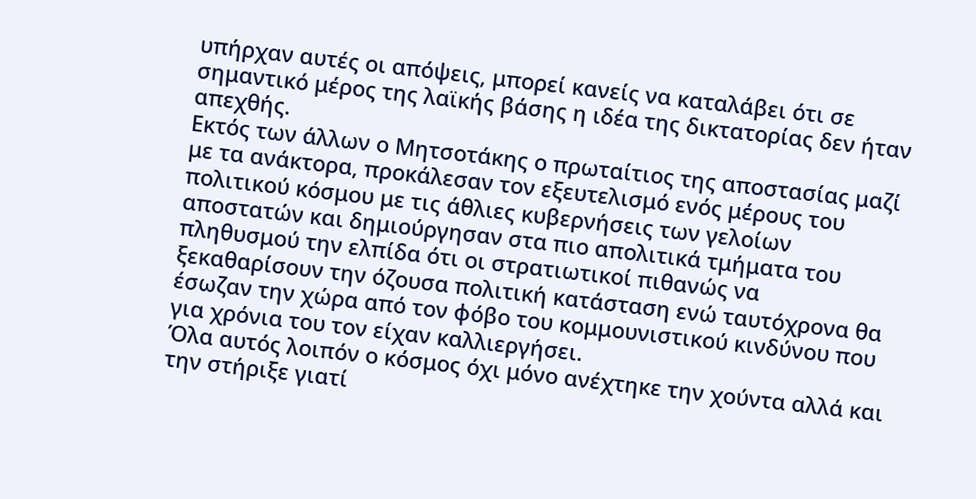υπήρχαν αυτές οι απόψεις, μπορεί κανείς να καταλάβει ότι σε σημαντικό μέρος της λαϊκής βάσης η ιδέα της δικτατορίας δεν ήταν απεχθής.
Εκτός των άλλων ο Μητσοτάκης ο πρωταίτιος της αποστασίας μαζί με τα ανάκτορα, προκάλεσαν τον εξευτελισμό ενός μέρους του πολιτικού κόσμου με τις άθλιες κυβερνήσεις των γελοίων αποστατών και δημιούργησαν στα πιο απολιτικά τμήματα του πληθυσμού την ελπίδα ότι οι στρατιωτικοί πιθανώς να ξεκαθαρίσουν την όζουσα πολιτική κατάσταση ενώ ταυτόχρονα θα έσωζαν την χώρα από τον φόβο του κομμουνιστικού κινδύνου που για χρόνια του τον είχαν καλλιεργήσει.
Όλα αυτός λοιπόν ο κόσμος όχι μόνο ανέχτηκε την χούντα αλλά και την στήριξε γιατί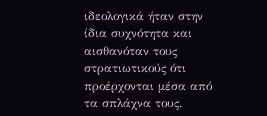ιδεολογικά ήταν στην ίδια συχνότητα και αισθανόταν τους στρατιωτικούς ότι προέρχονται μέσα από τα σπλάχνα τους.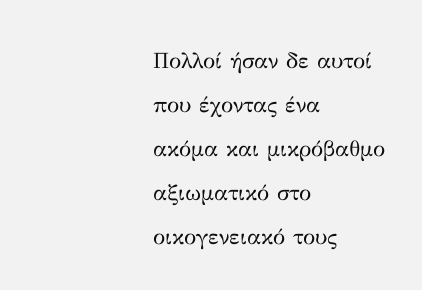Πολλοί ήσαν δε αυτοί που έχοντας ένα ακόμα και μικρόβαθμο αξιωματικό στο οικογενειακό τους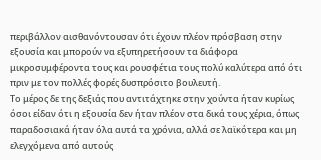περιβάλλον αισθανόντουσαν ότι έχουν πλέον πρόσβαση στην εξουσία και μπορούν να εξυπηρετήσουν τα διάφορα μικροσυμφέροντα τους και ρουσφέτια τους πολύ καλύτερα από ότι πριν με τον πολλές φορές δυσπρόσιτο βουλευτή.
Το μέρος δε της δεξιάς που αντιτάχτηκε στην χούντα ήταν κυρίως όσοι είδαν ότι η εξουσία δεν ήταν πλέον στα δικά τους χέρια, όπως παραδοσιακά ήταν όλα αυτά τα χρόνια, αλλά σε λαϊκότερα και μη ελεγχόμενα από αυτούς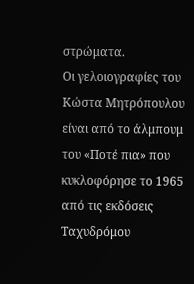στρώματα.
Οι γελοιογραφίες του Κώστα Μητρόπουλου είναι από το άλμπουμ του «Ποτέ πια» που κυκλοφόρησε το 1965 από τις εκδόσεις Ταχυδρόμου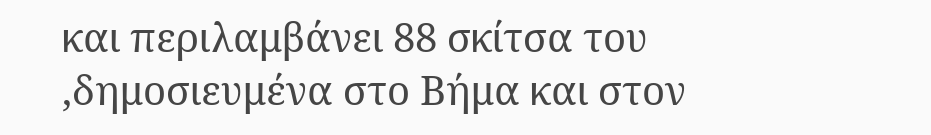και περιλαμβάνει 88 σκίτσα του ,δημοσιευμένα στο Βήμα και στον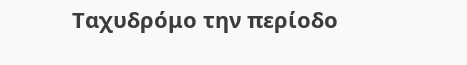Ταχυδρόμο την περίοδο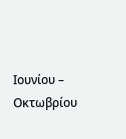Ιουνίου – Οκτωβρίου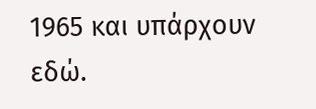1965 και υπάρχουν εδώ.